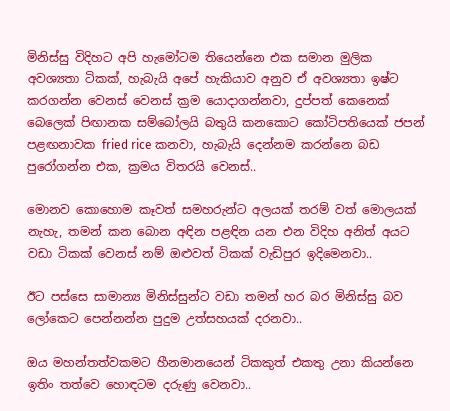මිනිස්සු විදිහට අපි හැමෝටම තියෙන්නෙ එක සමාන මුලික අවශ්‍යතා ටිකක්, හැබැයි අපේ හැකියාව අනුව ඒ අවශ්‍යතා ඉෂ්ට කරගන්න වෙනස් වෙනස් ක්‍රම යොදාගන්නවා, දුප්පත් කෙනෙක් බෙලෙක් පිඟානක සම්බෝලයි බතුයි කනකොට කෝටිපතියෙක් ජපන් පළඟනාවක fried rice කනවා, හැබැයි දෙන්නම කරන්නෙ බඩ පුරෝගන්න එක, ක්‍රමය විතරයි වෙනස්..

මොනව කොහොම කෑවත් සමහරුන්ට අලයක් තරම් වත් මොලයක් නැහැ, තමන් කන බොන අඳින පළඳින යන එන විදිහ අනිත් අයට වඩා ටිකක් වෙනස් නම් ඔළුවත් ටිකක් වැඩිපුර ඉදිමෙනවා..

ඊට පස්සෙ සාමාන්‍ය මිනිස්සුන්ට වඩා තමන් හර බර මිනිස්සු බව ලෝකෙට පෙන්නන්න පුදුම උත්සහයක් දරනවා..

ඔය මහන්තත්වකමට හීනමානයෙන් ටිකකුත් එකතු උනා කියන්නෙ ඉතිං තත්වෙ හොඳටම දරුණු වෙනවා..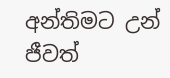අන්තිමට උන් ජීවත්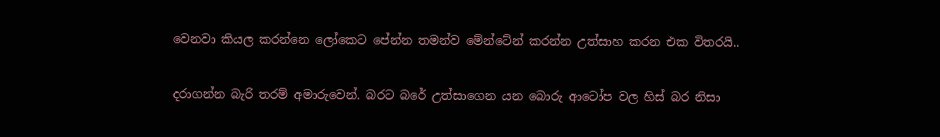වෙනවා කියල කරන්නෙ ලෝකෙට පේන්න තමන්ව මේන්ටේන් කරන්න උත්සාහ කරන එක විතරයි..

දරාගන්න බැරි තරම් අමාරුවෙන්. බරට බරේ උත්සාගෙන යන බොරු ආටෝප වල හිස් බර නිසා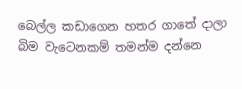බෙල්ල කඩාගෙන හතර ගාතේ දාලා බිම වැටෙනකම් තමන්ම දන්නෙ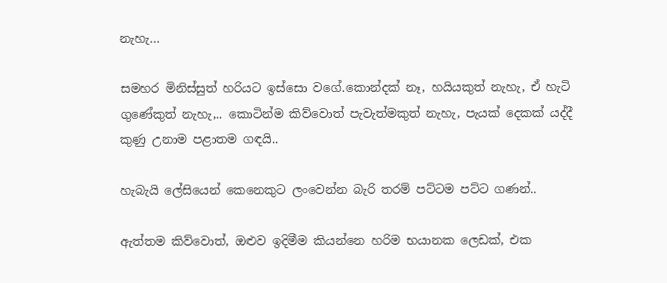නැහැ…

සමහර මිනිස්සුත් හරියට ඉස්සො වගේ.කොන්දක් නෑ, හයියකුත් නැහැ, ඒ හැටි ගුණේකුත් නැහැ,.. කොටින්ම කිව්වොත් පැවැත්මකුත් නැහැ, පැයක් දෙකක් යද්දී කුණු උනාම පළාතම ගඳයි..

හැබැයි ලේසියෙන් කෙනෙකුට ලංවෙන්න බැරි තරම් පට්ටම පට්ට ගණන්..

ඇත්තම කිව්වොත්, ඔළුව ඉදිමීම කියන්නෙ හරිම භයානක ලෙඩක්, එක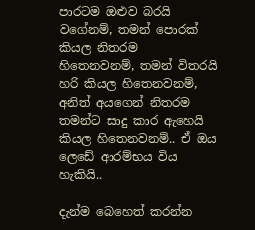පාරටම ඔළුව බරයි වගේනම්, තමන් පොරක් කියල නිතරම හිතෙනවනම්, තමන් විතරයි හරි කියල හිතෙනවනම්, අනිත් අයගෙන් නිතරම තමන්ට සාදු කාර ඇහෙයි කියල හිතෙනවනම්.. ඒ ඔය ලෙඩේ ආරම්භය විය හැකියි..

දැන්ම බෙහෙත් කරන්න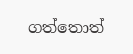ගත්තොත්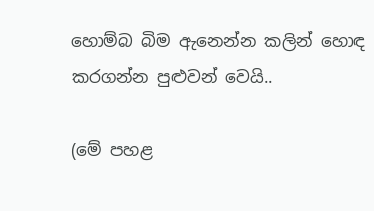හොම්බ බිම ඇනෙන්න කලින් හොඳ කරගන්න පුළුවන් වෙයි..

(මේ පහළ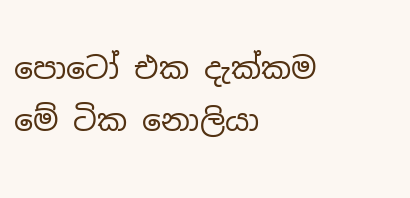පොටෝ එක දැක්කම මේ ටික නොලියා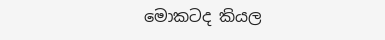මොකටද කියල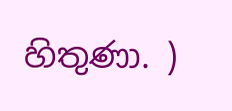හිතුණා. )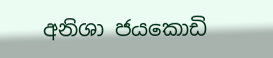අනිශා ජයකොඩි